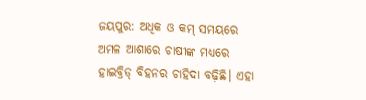ଜୟପୁର: ଅଧିକ ଓ କମ୍ ସମୟରେ ଅମଳ ଆଶାରେ ଚାଷୀଙ୍କ ମଧ୍ୟରେ ହାଇବ୍ରିଡ୍ ବିହନର ଚାହିଦା ବଢ଼ିଛି। ଏହା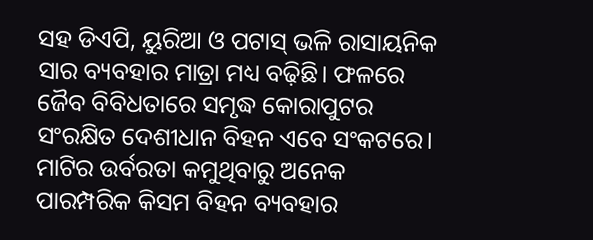ସହ ଡିଏପି, ୟୁରିଆ ଓ ପଟାସ୍ ଭଳି ରାସାୟନିକ ସାର ବ୍ୟବହାର ମାତ୍ରା ମଧ୍ୟ ବଢ଼ିଛି। ଫଳରେ ଜୈବ ବିବିଧତାରେ ସମୃଦ୍ଧ କୋରାପୁଟର ସଂରକ୍ଷିତ ଦେଶୀଧାନ ବିହନ ଏବେ ସଂକଟରେ। ମାଟିର ଉର୍ବରତା କମୁଥିବାରୁ ଅନେକ ପାରମ୍ପରିକ କିସମ ବିହନ ବ୍ୟବହାର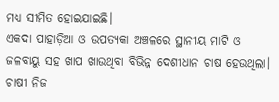ମଧ୍ୟ ସୀମିତ ହୋଇଯାଇଛି।
ଏକଦା ପାହାଡ଼ିଆ ଓ ଉପତ୍ୟକା ଅଞ୍ଚଳରେ ସ୍ଥାନୀୟ ମାଟି ଓ ଜଳବାୟୁ ସହ ଖାପ ଖାଉଥିବା ବିଭିନ୍ନ ଦେଶୀଧାନ ଚାଷ ହେଉଥିଲା। ଚାଷୀ ନିଜ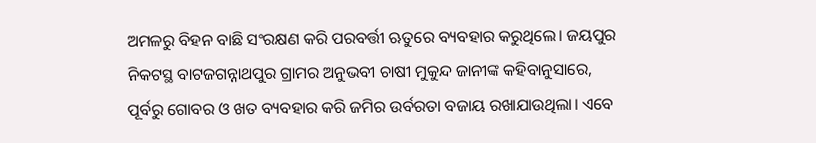ଅମଳରୁ ବିହନ ବାଛି ସଂରକ୍ଷଣ କରି ପରବର୍ତ୍ତୀ ଋତୁରେ ବ୍ୟବହାର କରୁଥିଲେ। ଜୟପୁର ନିକଟସ୍ଥ ବାଟଜଗନ୍ନାଥପୁର ଗ୍ରାମର ଅନୁଭବୀ ଚାଷୀ ମୁକୁନ୍ଦ ଜାନୀଙ୍କ କହିବାନୁସାରେ, ପୂର୍ବରୁ ଗୋବର ଓ ଖତ ବ୍ୟବହାର କରି ଜମିର ଉର୍ବରତା ବଜାୟ ରଖାଯାଉଥିଲା। ଏବେ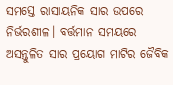ସମସ୍ତେ ରାସାୟନିକ ସାର ଉପରେ ନିର୍ଭରଶୀଳ। ବର୍ତ୍ତମାନ ସମୟରେ ଅସନ୍ତୁଳିତ ସାର ପ୍ରୟୋଗ ମାଟିର ଜୈବିକ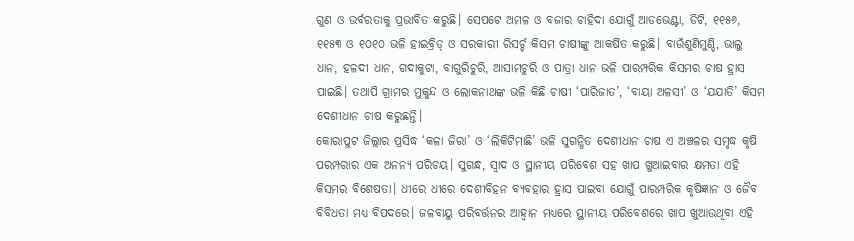ଗୁଣ ଓ ଉର୍ବରତାକୁ ପ୍ରଭାବିତ କରୁଛି। ସେପଟେ ଅମଳ ଓ ବଜାର ଚାହିଦା ଯୋଗୁଁ ଆଡଭେଣ୍ଟା, ଡିଟି, ୧୧୫୬, ୧୧୫୩ ଓ ୧୦୧୦ ଭଳି ହାଇବ୍ରିଡ୍ ଓ ସରକାରୀ ରିସର୍ଚ୍ଚ କିସମ ଚାଷୀଙ୍କୁ ଆକର୍ଷିତ କରୁଛି। ବାଉଁଶୁଣିମୁଣ୍ଡି, ଭାଲୁ ଧାନ, ହଳଦୀ ଧାନ, ଗଦାକୁଟା, ବାଗୁରିଚୁରି, ଆସାମଚୁରି ଓ ପାତ୍ରା ଧାନ ଭଳି ପାରମ୍ପରିକ କିସମର ଚାଷ ହ୍ରାସ ପାଇଛି। ତଥାପି ଗ୍ରାମର ମୁକୁନ୍ଦ ଓ ଲୋକନାଥଙ୍କ ଭଳି କିଛି ଚାଷୀ ‘ପାରିଜାତ’, ‘ବାୟା ଅଳସୀ’ ଓ ‘ଯଯାତି’ କିସମ ଦେଶୀଧାନ ଚାଷ କରୁଛନ୍ତି।
କୋରାପୁଟ ଜିଲ୍ଲାର ପ୍ରସିଦ୍ଧ ‘କଳା ଜିରା’ ଓ ‘ଲିକିଟିମାଛି’ ଭଳି ସୁଗନ୍ଧିତ ଦେଶୀଧାନ ଚାଷ ଏ ଅଞ୍ଚଳର ସମୃଦ୍ଧ କୃଷି ପରମ୍ପରାର ଏକ ଅନନ୍ୟ ପରିଚୟ। ସୁଗନ୍ଧ, ସ୍ୱାଦ ଓ ସ୍ଥାନୀୟ ପରିବେଶ ସହ ଖାପ ଖୁଆଇବାର କ୍ଷମତା ଏହି କିସମର ବିଶେଷତା। ଧୀରେ ଧୀରେ ଦେଶୀବିହନ ବ୍ୟବହାର ହ୍ରାସ ପାଇବା ଯୋଗୁଁ ପାରମ୍ପରିକ କୃଷିଜ୍ଞାନ ଓ ଜୈବ ବିବିଧତା ମଧ୍ୟ ବିପଦରେ। ଜଳବାୟୁ ପରିବର୍ତ୍ତନର ଆହ୍ବାନ ମଧ୍ୟରେ ସ୍ଥାନୀୟ ପରିବେଶରେ ଖାପ ଖୁଆଉଥିବା ଏହି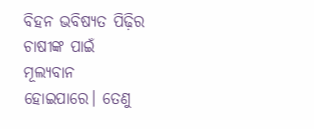ବିହନ ଭବିଷ୍ୟତ ପିଢ଼ିର ଚାଷୀଙ୍କ ପାଇଁ ମୂଲ୍ୟବାନ ହୋଇପାରେ। ତେଣୁ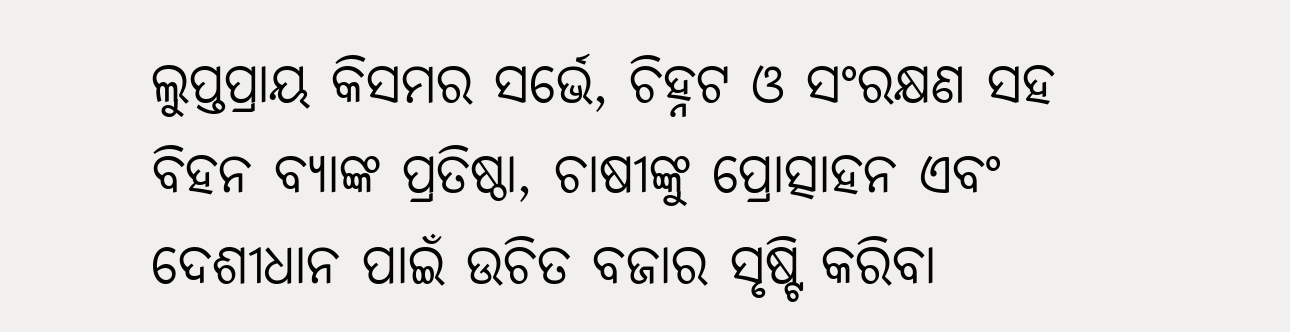ଲୁପ୍ତପ୍ରାୟ କିସମର ସର୍ଭେ, ଚିହ୍ନଟ ଓ ସଂରକ୍ଷଣ ସହ ବିହନ ବ୍ୟାଙ୍କ ପ୍ରତିଷ୍ଠା, ଚାଷୀଙ୍କୁ ପ୍ରୋତ୍ସାହନ ଏବଂ ଦେଶୀଧାନ ପାଇଁ ଉଚିତ ବଜାର ସୃଷ୍ଟି କରିବା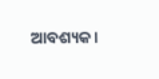ଆବଶ୍ୟକ।